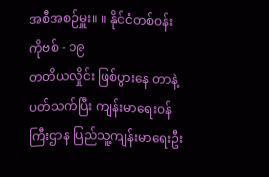အစီအစဉ်မှူး။ ။ နိုင်ငံတစ်ဝန်း ကိုဗစ် - ၁၉
တတိယလှိုင်း ဖြစ်ပွားနေ တာနဲ့ ပတ်သက်ပြီး ကျန်းမာရေးဝန်ကြီးဌာန ပြည်သူ့ကျန်းမာရေးဦး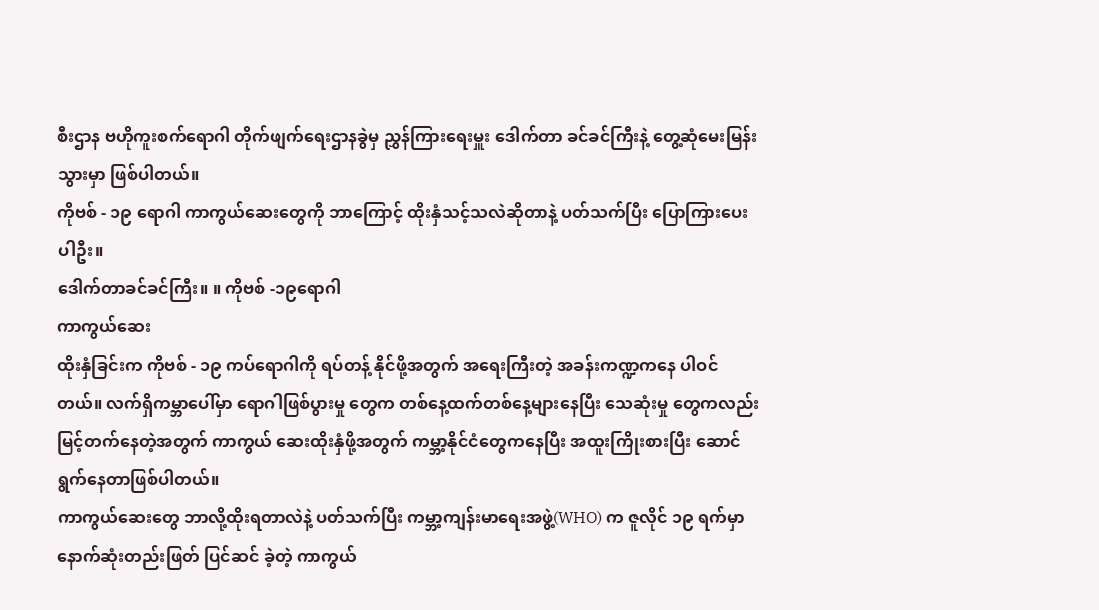စီးဌာန ဗဟိုကူးစက်ရောဂါ တိုက်ဖျက်ရေးဌာနခွဲမှ ညွှန်ကြားရေးမှူး ဒေါက်တာ ခင်ခင်ကြီးနဲ့ တွေ့ဆုံမေးမြန်းသွားမှာ ဖြစ်ပါတယ်။
ကိုဗစ် - ၁၉ ရောဂါ ကာကွယ်ဆေးတွေကို ဘာကြောင့် ထိုးနှံသင့်သလဲဆိုတာနဲ့ ပတ်သက်ပြီး ပြောကြားပေးပါဦး။
ဒေါက်တာခင်ခင်ကြီး။ ။ ကိုဗစ် -၁၉ရောဂါ
ကာကွယ်ဆေး
ထိုးနှံခြင်းက ကိုဗစ် - ၁၉ ကပ်ရောဂါကို ရပ်တန့် နိုင်ဖို့အတွက် အရေးကြီးတဲ့ အခန်းကဏ္ဍကနေ ပါဝင်တယ်။ လက်ရှိကမ္ဘာပေါ်မှာ ရောဂါဖြစ်ပွားမှု တွေက တစ်နေ့ထက်တစ်နေ့များနေပြီး သေဆုံးမှု တွေကလည်း မြင့်တက်နေတဲ့အတွက် ကာကွယ် ဆေးထိုးနှံဖို့အတွက် ကမ္ဘာ့နိုင်ငံတွေကနေပြီး အထူးကြိုးစားပြီး ဆောင်ရွက်နေတာဖြစ်ပါတယ်။
ကာကွယ်ဆေးတွေ ဘာလို့ထိုးရတာလဲနဲ့ ပတ်သက်ပြီး ကမ္ဘာ့ကျန်းမာရေးအဖွဲ့(WHO) က ဇူလိုင် ၁၉ ရက်မှာ နောက်ဆုံးတည်းဖြတ် ပြင်ဆင် ခဲ့တဲ့ ကာကွယ်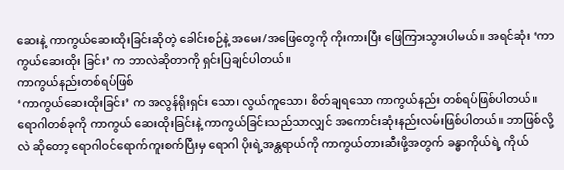ဆေးနဲ့ ကာကွယ်ဆေးထိုးခြင်းဆိုတဲ့ ခေါင်းစဉ်နဲ့ အမေး/အဖြေတွေကို ကိုးကားပြီး ဖြေကြားသွားပါမယ်။ အရင်ဆုံး ‘ကာကွယ်ဆေးထိုး ခြင်း’ က ဘာလဲဆိုတာကို ရှင်းပြချင်ပါတယ်။
ကာကွယ်နည်းတစ်ရပ်ဖြစ်
‘ကာကွယ်ဆေးထိုးခြင်း’ က အလွန်ရိုးရှင်း သော၊ လွယ်ကူသော၊ စိတ်ချရသော ကာကွယ်နည်း တစ်ရပ်ဖြစ်ပါတယ်။ ရောဂါတစ်ခုကို ကာကွယ် ဆေးထိုးခြင်းနဲ့ ကာကွယ်ခြင်းသည်သာလျှင် အကောင်းဆုံးနည်းလမ်းဖြစ်ပါတယ်။ ဘာဖြစ်လို့လဲ ဆိုတော့ ရောဂါဝင်ရောက်ကူးစက်ပြီးမှ ရောဂါ ပိုးရဲ့အန္တရာယ်ကို ကာကွယ်တားဆီးဖို့အတွက် ခန္ဓာကိုယ်ရဲ့ ကိုယ်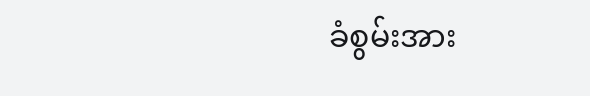ခံစွမ်းအား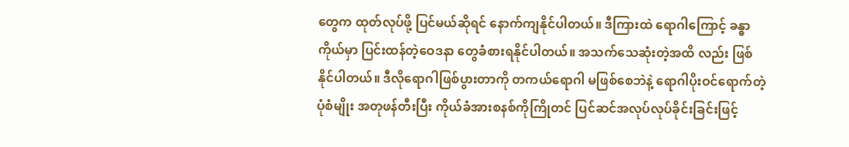တွေက ထုတ်လုပ်ဖို့ ပြင်မယ်ဆိုရင် နောက်ကျနိုင်ပါတယ်။ ဒီကြားထဲ ရောဂါကြောင့် ခန္ဓာကိုယ်မှာ ပြင်းထန်တဲ့ဝေဒနာ တွေခံစားရနိုင်ပါတယ်။ အသက်သေဆုံးတဲ့အထိ လည်း ဖြစ်နိုင်ပါတယ်။ ဒီလိုရောဂါဖြစ်ပွားတာကို တကယ်ရောဂါ မဖြစ်စေဘဲနဲ့ ရောဂါပိုးဝင်ရောက်တဲ့ ပုံစံမျိုး အတုဖန်တီးပြီး ကိုယ်ခံအားစနစ်ကိုကြိုတင် ပြင်ဆင်အလုပ်လုပ်ခိုင်းခြင်းဖြင့်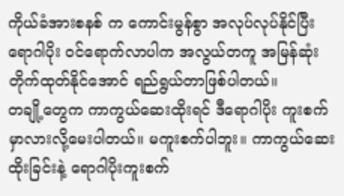ကိုယ်ခံအားစနစ် က ကောင်းမွန်စွာ အလုပ်လုပ်နိုင်ပြီး ရောဂါပိုး ဝင်ရောက်လာပါက အလွယ်တကူ အမြန်ဆုံး တိုက်ထုတ်နိုင်အောင် ရည်ရွယ်တာဖြစ်ပါတယ်။
တချို့တွေက ကာကွယ်ဆေးထိုးရင် ဒီရောဂါပိုး ကူးစက်မှာလားလို့မေးပါတယ်။ မကူးစက်ပါဘူး။ ကာကွယ်ဆေးထိုးခြင်းနဲ့ ရောဂါပိုးကူးစက်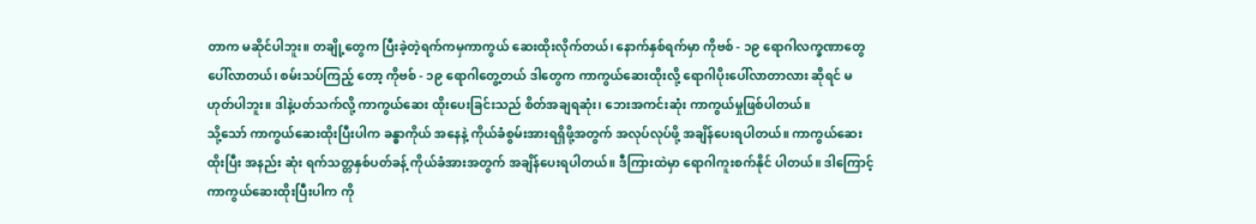တာက မဆိုင်ပါဘူး။ တချို့တွေက ပြီးခဲ့တဲ့ရက်ကမှကာကွယ် ဆေးထိုးလိုက်တယ်၊ နောက်နှစ်ရက်မှာ ကိုဗစ် - ၁၉ ရောဂါလက္ခဏာတွေပေါ်လာတယ်၊ စမ်းသပ်ကြည့် တော့ ကိုဗစ် - ၁၉ ရောဂါတွေ့တယ် ဒါတွေက ကာကွယ်ဆေးထိုးလို့ ရောဂါပိုးပေါ်လာတာလား ဆိုရင် မဟုတ်ပါဘူး။ ဒါနဲ့ပတ်သက်လို့ ကာကွယ်ဆေး ထိုးပေးခြင်းသည် စိတ်အချရဆုံး၊ ဘေးအကင်းဆုံး ကာကွယ်မှုဖြစ်ပါတယ်။
သို့သော် ကာကွယ်ဆေးထိုးပြီးပါက ခန္ဓာကိုယ် အနေနဲ့ ကိုယ်ခံစွမ်းအားရရှိဖို့အတွက် အလုပ်လုပ်ဖို့ အချိန်ပေးရပါတယ်။ ကာကွယ်ဆေးထိုးပြီး အနည်း ဆုံး ရက်သတ္တနှစ်ပတ်ခန့် ကိုယ်ခံအားအတွက် အချိန်ပေးရပါတယ်။ ဒီကြားထဲမှာ ရောဂါကူးစက်နိုင် ပါတယ်။ ဒါကြောင့် ကာကွယ်ဆေးထိုးပြီးပါက ကို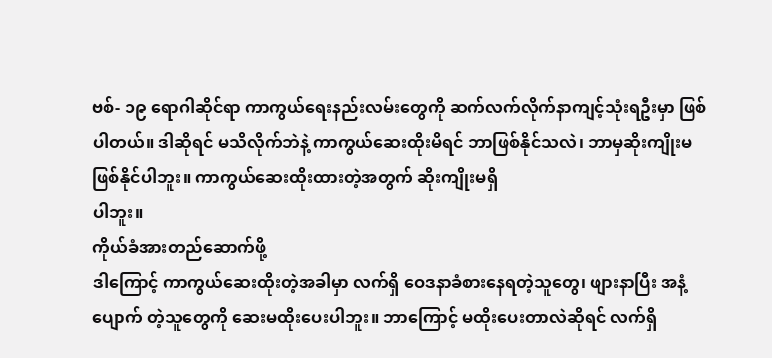ဗစ်- ၁၉ ရောဂါဆိုင်ရာ ကာကွယ်ရေးနည်းလမ်းတွေကို ဆက်လက်လိုက်နာကျင့်သုံးရဦးမှာ ဖြစ်ပါတယ်။ ဒါဆိုရင် မသိလိုက်ဘဲနဲ့ ကာကွယ်ဆေးထိုးမိရင် ဘာဖြစ်နိုင်သလဲ၊ ဘာမှဆိုးကျိုးမဖြစ်နိုင်ပါဘူး။ ကာကွယ်ဆေးထိုးထားတဲ့အတွက် ဆိုးကျိုးမရှိ
ပါဘူး။
ကိုယ်ခံအားတည်ဆောက်ဖို့
ဒါကြောင့် ကာကွယ်ဆေးထိုးတဲ့အခါမှာ လက်ရှိ ဝေဒနာခံစားနေရတဲ့သူတွေ၊ ဖျားနာပြီး အနံ့ပျောက် တဲ့သူတွေကို ဆေးမထိုးပေးပါဘူး။ ဘာကြောင့် မထိုးပေးတာလဲဆိုရင် လက်ရှိ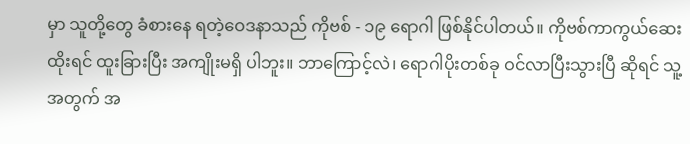မှာ သူတို့တွေ ခံစားနေ ရတဲ့ဝေဒနာသည် ကိုဗစ် - ၁၉ ရောဂါ ဖြစ်နိုင်ပါတယ်။ ကိုဗစ်ကာကွယ်ဆေးထိုးရင် ထူးခြားပြီး အကျိုးမရှိ ပါဘူး။ ဘာကြောင့်လဲ၊ ရောဂါပိုးတစ်ခု ဝင်လာပြီးသွားပြီ ဆိုရင် သူ့အတွက် အ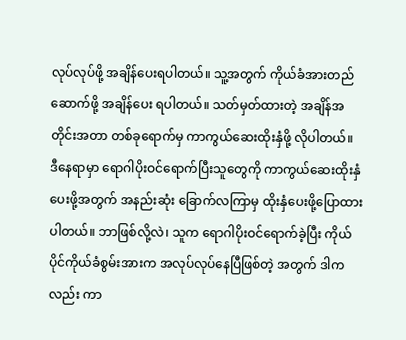လုပ်လုပ်ဖို့ အချိန်ပေးရပါတယ်။ သူ့အတွက် ကိုယ်ခံအားတည်ဆောက်ဖို့ အချိန်ပေး ရပါတယ်။ သတ်မှတ်ထားတဲ့ အချိန်အတိုင်းအတာ တစ်ခုရောက်မှ ကာကွယ်ဆေးထိုးနှံဖို့ လိုပါတယ်။
ဒီနေရာမှာ ရောဂါပိုးဝင်ရောက်ပြီးသူတွေကို ကာကွယ်ဆေးထိုးနှံပေးဖို့အတွက် အနည်းဆုံး ခြောက်လကြာမှ ထိုးနှံပေးဖို့ပြောထားပါတယ်။ ဘာဖြစ်လို့လဲ၊ သူက ရောဂါပိုးဝင်ရောက်ခဲ့ပြီး ကိုယ်ပိုင်ကိုယ်ခံစွမ်းအားက အလုပ်လုပ်နေပြီဖြစ်တဲ့ အတွက် ဒါကလည်း ကာ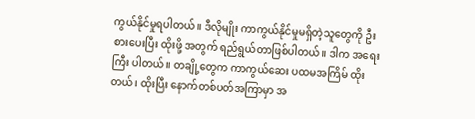ကွယ်နိုင်မှုရပါတယ်။ ဒီလိုမျိုး ကာကွယ်နိုင်မှုမရှိတဲ့သူတွေကို ဦးစားပေးပြီး ထိုးဖို့ အတွက် ရည်ရွယ်တာဖြစ်ပါတယ်။ ဒါက အရေးကြီး ပါတယ်။ တချို့တွေက ကာကွယ်ဆေး ပထမအကြိမ် ထိုးတယ်၊ ထိုးပြီး နောက်တစ်ပတ်အကြာမှာ အ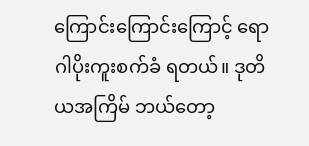ကြောင်းကြောင်းကြောင့် ရောဂါပိုးကူးစက်ခံ ရတယ်။ ဒုတိယအကြိမ် ဘယ်တော့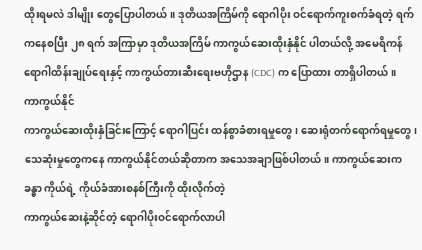ထိုးရမလဲ ဒါမျိုး တွေပြောပါတယ်။ ဒုတိယအကြိမ်ကို ရောဂါပိုး ဝင်ရောက်ကူးစက်ခံရတဲ့ ရက်ကနေစပြီး ၂၈ ရက် အကြာမှာ ဒုတိယအကြိမ် ကာကွယ်ဆေးထိုးနှံနိုင် ပါတယ်လို့ အမေရိကန် ရောဂါထိန်းချုပ်ရေးနှင့် ကာကွယ်တားဆီးရေးဗဟိုဌာန (CDC) က ပြောထား တာရှိပါတယ်။
ကာကွယ်နိုင်
ကာကွယ်ဆေးထိုးနှံခြင်းကြောင့် ရောဂါပြင်း ထန်စွာခံစားရမှုတွေ၊ ဆေးရုံတက်ရောက်ရမှုတွေ၊ သေဆုံးမှုတွေကနေ ကာကွယ်နိုင်တယ်ဆိုတာက အသေအချာဖြစ်ပါတယ်။ ကာကွယ်ဆေးက ခန္ဓာ ကိုယ်ရဲ့ ကိုယ်ခံအားစနစ်ကြီးကို ထိုးလိုက်တဲ့
ကာကွယ်ဆေးနဲ့ဆိုင်တဲ့ ရောဂါပိုးဝင်ရောက်လာပါ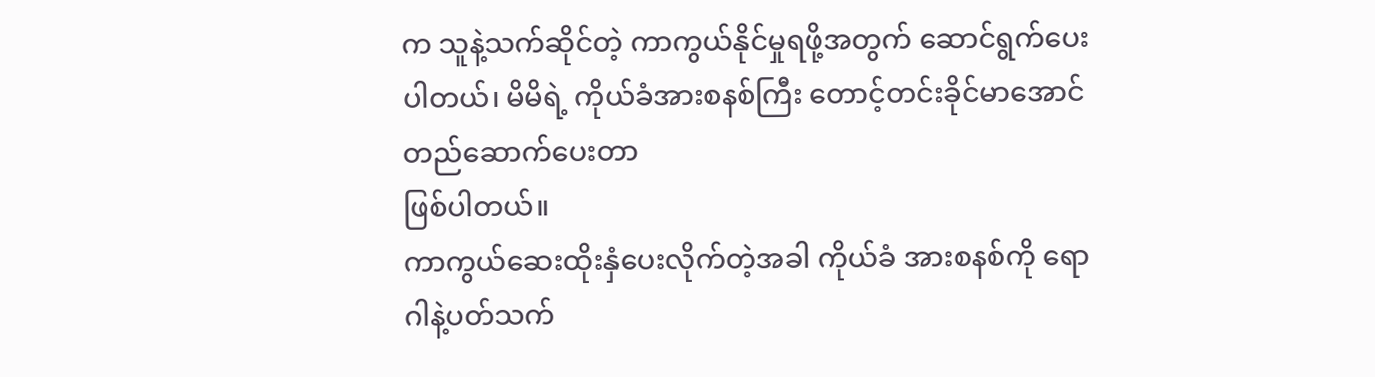က သူနဲ့သက်ဆိုင်တဲ့ ကာကွယ်နိုင်မှုရဖို့အတွက် ဆောင်ရွက်ပေးပါတယ်၊ မိမိရဲ့ ကိုယ်ခံအားစနစ်ကြီး တောင့်တင်းခိုင်မာအောင် တည်ဆောက်ပေးတာ
ဖြစ်ပါတယ်။
ကာကွယ်ဆေးထိုးနှံပေးလိုက်တဲ့အခါ ကိုယ်ခံ အားစနစ်ကို ရောဂါနဲ့ပတ်သက်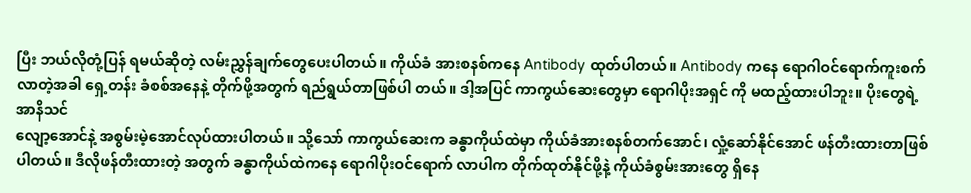ပြီး ဘယ်လိုတုံ့ပြန် ရမယ်ဆိုတဲ့ လမ်းညွှန်ချက်တွေပေးပါတယ်။ ကိုယ်ခံ အားစနစ်ကနေ Antibody ထုတ်ပါတယ်။ Antibody ကနေ ရောဂါဝင်ရောက်ကူးစက်လာတဲ့အခါ ရှေ့တန်း ခံစစ်အနေနဲ့ တိုက်ဖို့အတွက် ရည်ရွယ်တာဖြစ်ပါ တယ်။ ဒါ့အပြင် ကာကွယ်ဆေးတွေမှာ ရောဂါပိုးအရှင် ကို မထည့်ထားပါဘူး။ ပိုးတွေရဲ့အာနိသင်
လျော့အောင်နဲ့ အစွမ်းမဲ့အောင်လုပ်ထားပါတယ်။ သို့သော် ကာကွယ်ဆေးက ခန္ဓာကိုယ်ထဲမှာ ကိုယ်ခံအားစနစ်တက်အောင်၊ လှုံ့ဆော်နိုင်အောင် ဖန်တီးထားတာဖြစ်ပါတယ်။ ဒီလိုဖန်တီးထားတဲ့ အတွက် ခန္ဓာကိုယ်ထဲကနေ ရောဂါပိုးဝင်ရောက် လာပါက တိုက်ထုတ်နိုင်ဖို့နဲ့ ကိုယ်ခံစွမ်းအားတွေ ရှိနေ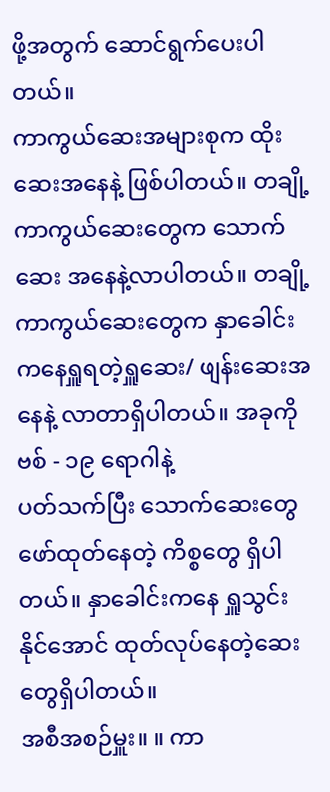ဖို့အတွက် ဆောင်ရွက်ပေးပါတယ်။
ကာကွယ်ဆေးအများစုက ထိုးဆေးအနေနဲ့ ဖြစ်ပါတယ်။ တချို့ကာကွယ်ဆေးတွေက သောက်ဆေး အနေနဲ့လာပါတယ်။ တချို့ကာကွယ်ဆေးတွေက နှာခေါင်းကနေရှူရတဲ့ရှူဆေး/ ဖျန်းဆေးအနေနဲ့ လာတာရှိပါတယ်။ အခုကိုဗစ် - ၁၉ ရောဂါနဲ့
ပတ်သက်ပြီး သောက်ဆေးတွေ ဖော်ထုတ်နေတဲ့ ကိစ္စတွေ ရှိပါတယ်။ နှာခေါင်းကနေ ရှူသွင်းနိုင်အောင် ထုတ်လုပ်နေတဲ့ဆေးတွေရှိပါတယ်။
အစီအစဉ်မှူး။ ။ ကာ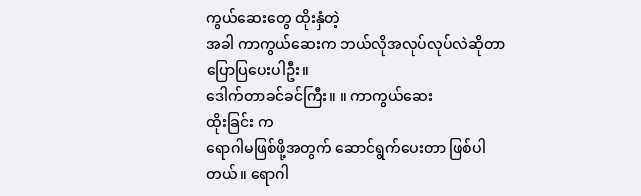ကွယ်ဆေးတွေ ထိုးနှံတဲ့
အခါ ကာကွယ်ဆေးက ဘယ်လိုအလုပ်လုပ်လဲဆိုတာ ပြောပြပေးပါဦး။
ဒေါက်တာခင်ခင်ကြီး။ ။ ကာကွယ်ဆေး
ထိုးခြင်း က
ရောဂါမဖြစ်ဖို့အတွက် ဆောင်ရွက်ပေးတာ ဖြစ်ပါတယ်။ ရောဂါ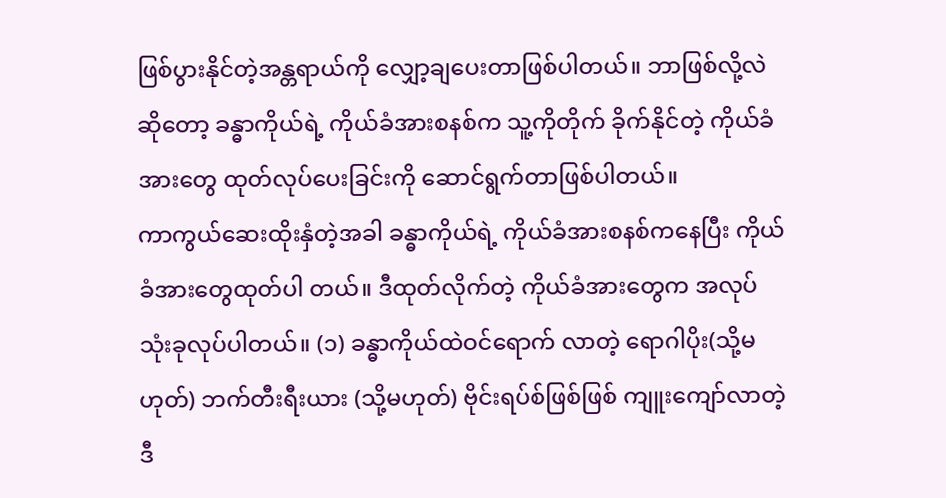ဖြစ်ပွားနိုင်တဲ့အန္တရာယ်ကို လျှော့ချပေးတာဖြစ်ပါတယ်။ ဘာဖြစ်လို့လဲဆိုတော့ ခန္ဓာကိုယ်ရဲ့ ကိုယ်ခံအားစနစ်က သူ့ကိုတိုက် ခိုက်နိုင်တဲ့ ကိုယ်ခံအားတွေ ထုတ်လုပ်ပေးခြင်းကို ဆောင်ရွက်တာဖြစ်ပါတယ်။
ကာကွယ်ဆေးထိုးနှံတဲ့အခါ ခန္ဓာကိုယ်ရဲ့ ကိုယ်ခံအားစနစ်ကနေပြီး ကိုယ်ခံအားတွေထုတ်ပါ တယ်။ ဒီထုတ်လိုက်တဲ့ ကိုယ်ခံအားတွေက အလုပ် သုံးခုလုပ်ပါတယ်။ (၁) ခန္ဓာကိုယ်ထဲဝင်ရောက် လာတဲ့ ရောဂါပိုး(သို့မဟုတ်) ဘက်တီးရီးယား (သို့မဟုတ်) ဗိုင်းရပ်စ်ဖြစ်ဖြစ် ကျူးကျော်လာတဲ့ ဒီ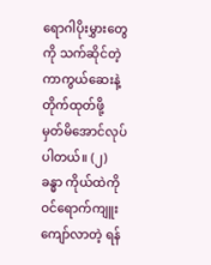ရောဂါပိုးမွှားတွေကို သက်ဆိုင်တဲ့ကာကွယ်ဆေးနဲ့ တိုက်ထုတ်ဖို့ မှတ်မိအောင်လုပ်ပါတယ်။ (၂) ခန္ဓာ ကိုယ်ထဲကို ဝင်ရောက်ကျူးကျော်လာတဲ့ ရန်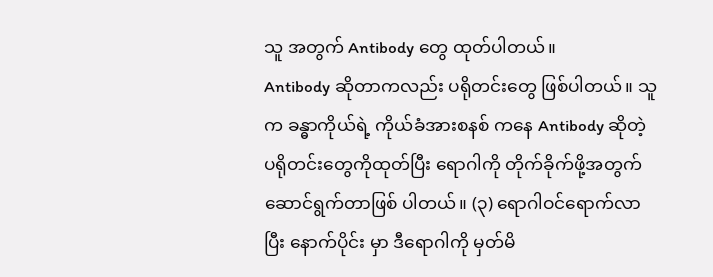သူ အတွက် Antibody တွေ ထုတ်ပါတယ်။
Antibody ဆိုတာကလည်း ပရိုတင်းတွေ ဖြစ်ပါတယ်။ သူက ခန္ဓာကိုယ်ရဲ့ ကိုယ်ခံအားစနစ် ကနေ Antibody ဆိုတဲ့ ပရိုတင်းတွေကိုထုတ်ပြီး ရောဂါကို တိုက်ခိုက်ဖို့အတွက် ဆောင်ရွက်တာဖြစ် ပါတယ်။ (၃) ရောဂါဝင်ရောက်လာပြီး နောက်ပိုင်း မှာ ဒီရောဂါကို မှတ်မိ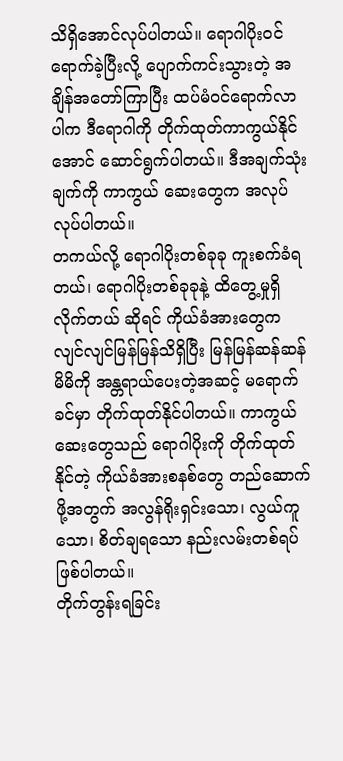သိရှိအောင်လုပ်ပါတယ်။ ရောဂါပိုးဝင်ရောက်ခဲ့ပြီးလို့ ပျောက်ကင်းသွားတဲ့ အချိန်အတော်ကြာပြီး ထပ်မံဝင်ရောက်လာပါက ဒီရောဂါကို တိုက်ထုတ်ကာကွယ်နိုင်အောင် ဆောင်ရွက်ပါတယ်။ ဒီအချက်သုံးချက်ကို ကာကွယ် ဆေးတွေက အလုပ်လုပ်ပါတယ်။
တကယ်လို့ ရောဂါပိုးတစ်ခုခု ကူးစက်ခံရ တယ်၊ ရောဂါပိုးတစ်ခုခုနဲ့ ထိတွေ့မှုရှိလိုက်တယ် ဆိုရင် ကိုယ်ခံအားတွေက လျင်လျင်မြန်မြန်သိရှိပြီး မြန်မြန်ဆန်ဆန် မိမိကို အန္တရာယ်ပေးတဲ့အဆင့် မရောက်ခင်မှာ တိုက်ထုတ်နိုင်ပါတယ်။ ကာကွယ် ဆေးတွေသည် ရောဂါပိုးကို တိုက်ထုတ်နိုင်တဲ့ ကိုယ်ခံအားစနစ်တွေ တည်ဆောက်ဖို့အတွက် အလွန်ရိုးရှင်းသော၊ လွယ်ကူသော၊ စိတ်ချရသော နည်းလမ်းတစ်ရပ်ဖြစ်ပါတယ်။
တိုက်တွန်းရခြင်း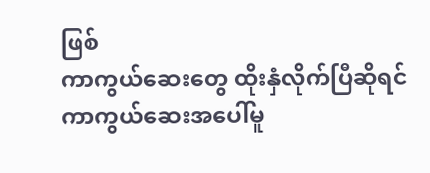ဖြစ်
ကာကွယ်ဆေးတွေ ထိုးနှံလိုက်ပြီဆိုရင် ကာကွယ်ဆေးအပေါ်မူ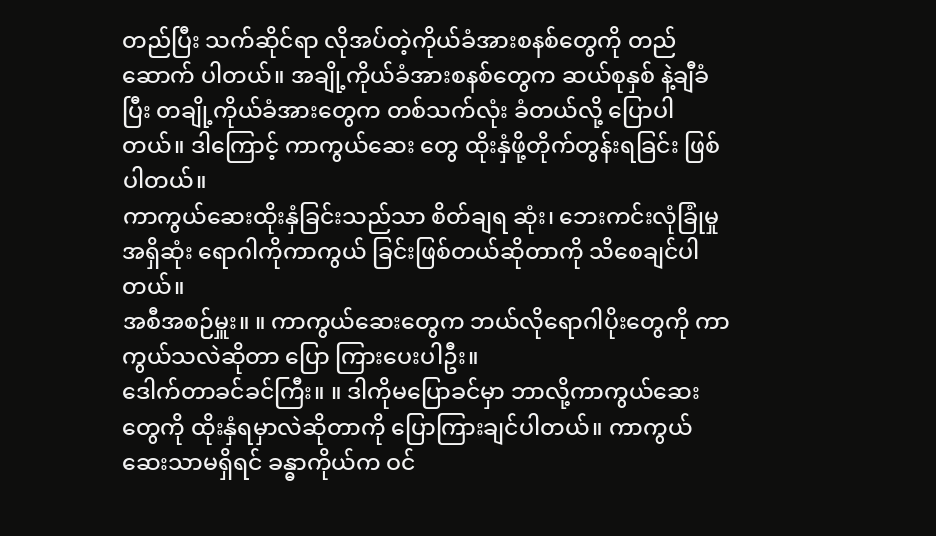တည်ပြီး သက်ဆိုင်ရာ လိုအပ်တဲ့ကိုယ်ခံအားစနစ်တွေကို တည်ဆောက် ပါတယ်။ အချို့ကိုယ်ခံအားစနစ်တွေက ဆယ်စုနှစ် နဲ့ချီခံပြီး တချို့ကိုယ်ခံအားတွေက တစ်သက်လုံး ခံတယ်လို့ ပြောပါတယ်။ ဒါကြောင့် ကာကွယ်ဆေး တွေ ထိုးနှံဖို့တိုက်တွန်းရခြင်း ဖြစ်ပါတယ်။
ကာကွယ်ဆေးထိုးနှံခြင်းသည်သာ စိတ်ချရ ဆုံး၊ ဘေးကင်းလုံခြုံမှုအရှိဆုံး ရောဂါကိုကာကွယ် ခြင်းဖြစ်တယ်ဆိုတာကို သိစေချင်ပါတယ်။
အစီအစဉ်မှူး။ ။ ကာကွယ်ဆေးတွေက ဘယ်လိုရောဂါပိုးတွေကို ကာကွယ်သလဲဆိုတာ ပြော ကြားပေးပါဦး။
ဒေါက်တာခင်ခင်ကြီး။ ။ ဒါကိုမပြောခင်မှာ ဘာလို့ကာကွယ်ဆေးတွေကို ထိုးနှံရမှာလဲဆိုတာကို ပြောကြားချင်ပါတယ်။ ကာကွယ်ဆေးသာမရှိရင် ခန္ဓာကိုယ်က ဝင်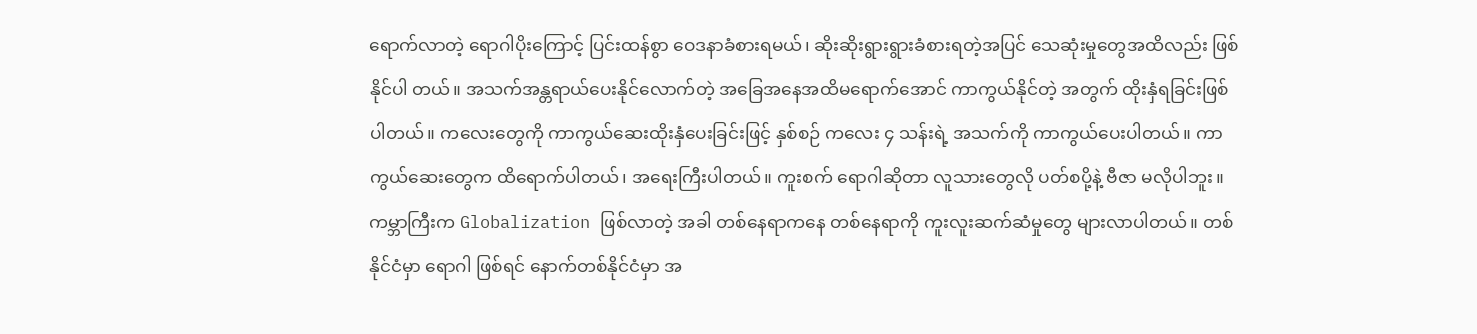ရောက်လာတဲ့ ရောဂါပိုးကြောင့် ပြင်းထန်စွာ ဝေဒနာခံစားရမယ်၊ ဆိုးဆိုးရွားရွားခံစားရတဲ့အပြင် သေဆုံးမှုတွေအထိလည်း ဖြစ်နိုင်ပါ တယ်။ အသက်အန္တရာယ်ပေးနိုင်လောက်တဲ့ အခြေအနေအထိမရောက်အောင် ကာကွယ်နိုင်တဲ့ အတွက် ထိုးနှံရခြင်းဖြစ်ပါတယ်။ ကလေးတွေကို ကာကွယ်ဆေးထိုးနှံပေးခြင်းဖြင့် နှစ်စဉ် ကလေး ၄ သန်းရဲ့ အသက်ကို ကာကွယ်ပေးပါတယ်။ ကာကွယ်ဆေးတွေက ထိရောက်ပါတယ်၊ အရေးကြီးပါတယ်။ ကူးစက် ရောဂါဆိုတာ လူသားတွေလို ပတ်စပို့နဲ့ ဗီဇာ မလိုပါဘူး။ ကမ္ဘာကြီးက Globalization ဖြစ်လာတဲ့ အခါ တစ်နေရာကနေ တစ်နေရာကို ကူးလူးဆက်ဆံမှုတွေ များလာပါတယ်။ တစ်နိုင်ငံမှာ ရောဂါ ဖြစ်ရင် နောက်တစ်နိုင်ငံမှာ အ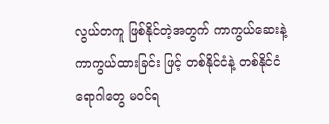လွယ်တကူ ဖြစ်နိုင်တဲ့အတွက် ကာကွယ်ဆေးနဲ့ ကာကွယ်ထားခြင်း ဖြင့် တစ်နိုင်ငံနဲ့ တစ်နိုင်ငံ ရောဂါတွေ မဝင်ရ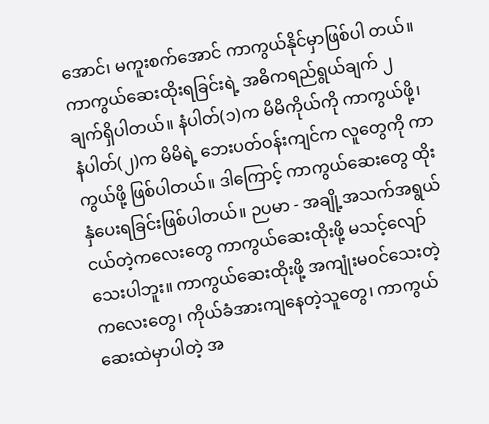အောင်၊ မကူးစက်အောင် ကာကွယ်နိုင်မှာဖြစ်ပါ တယ်။
ကာကွယ်ဆေးထိုးရခြင်းရဲ့ အဓိကရည်ရွယ်ချက် ၂ ချက်ရှိပါတယ်။ နံပါတ်(၁)က မိမိကိုယ်ကို ကာကွယ်ဖို့၊ နံပါတ်(၂)က မိမိရဲ့ ဘေးပတ်ဝန်းကျင်က လူတွေကို ကာကွယ်ဖို့ ဖြစ်ပါတယ်။ ဒါကြောင့် ကာကွယ်ဆေးတွေ ထိုးနှံပေးရခြင်းဖြစ်ပါတယ်။ ဉပမာ - အချို့အသက်အရွယ်ငယ်တဲ့ကလေးတွေ ကာကွယ်ဆေးထိုးဖို့ မသင့်လျော်သေးပါဘူး။ ကာကွယ်ဆေးထိုးဖို့ အကျုံးမဝင်သေးတဲ့ ကလေးတွေ၊ ကိုယ်ခံအားကျနေတဲ့သူတွေ၊ ကာကွယ်ဆေးထဲမှာပါတဲ့ အ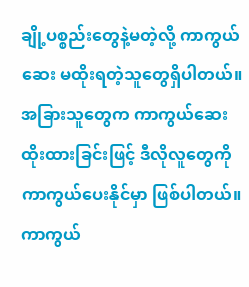ချို့ပစ္စည်းတွေနဲ့မတဲ့လို့ ကာကွယ်ဆေး မထိုးရတဲ့သူတွေရှိပါတယ်။ အခြားသူတွေက ကာကွယ်ဆေးထိုးထားခြင်းဖြင့် ဒီလိုလူတွေကို ကာကွယ်ပေးနိုင်မှာ ဖြစ်ပါတယ်။
ကာကွယ်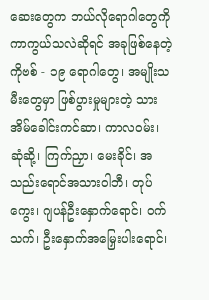ဆေးတွေက ဘယ်လိုရောဂါတွေကို ကာကွယ်သလဲဆိုရင် အခုဖြစ်နေတဲ့ ကိုဗစ် - ၁၉ ရောဂါတွေ၊ အမျိုးသမီးတွေမှာ ဖြစ်ပွားမှုများတဲ့ သားအိမ်ခေါင်းကင်ဆာ၊ ကာလဝမ်း၊ ဆုံဆို့၊ ကြက်ညှာ၊ မေးခိုင်၊ အသည်းရောင်အသားဝါဘီ၊ တုပ်ကွေး၊ ဂျပန်ဦးနှောက်ရောင်၊ ဝက်သက်၊ ဦးနှောက်အမြှေးပါးရောင်၊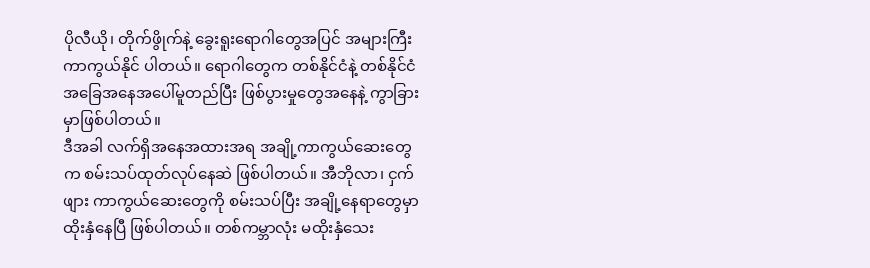ပိုလီယို၊ တိုက်ဖွိုက်နဲ့ ခွေးရူးရောဂါတွေအပြင် အများကြီးကာကွယ်နိုင် ပါတယ်။ ရောဂါတွေက တစ်နိုင်ငံနဲ့ တစ်နိုင်ငံ အခြေအနေအပေါ်မူတည်ပြီး ဖြစ်ပွားမှုတွေအနေနဲ့ ကွာခြားမှာဖြစ်ပါတယ်။
ဒီအခါ လက်ရှိအနေအထားအရ အချို့ကာကွယ်ဆေးတွေက စမ်းသပ်ထုတ်လုပ်နေဆဲ ဖြစ်ပါတယ်။ အီဘိုလာ၊ ငှက်ဖျား ကာကွယ်ဆေးတွေကို စမ်းသပ်ပြီး အချို့နေရာတွေမှာ ထိုးနှံနေပြီ ဖြစ်ပါတယ်။ တစ်ကမ္ဘာလုံး မထိုးနှံသေး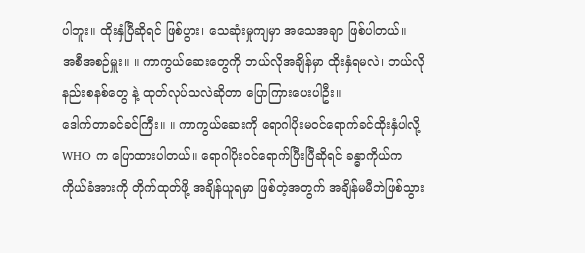ပါဘူး။ ထိုးနှံပြီဆိုရင် ဖြစ်ပွား၊ သေဆုံးမှုကျမှာ အသေအချာ ဖြစ်ပါတယ်။
အစီအစဉ်မှူး။ ။ ကာကွယ်ဆေးတွေကို ဘယ်လိုအချိန်မှာ ထိုးနှံရမလဲ၊ ဘယ်လိုနည်းစနစ်တွေ နဲ့ ထုတ်လုပ်သလဲဆိုတာ ပြောကြားပေးပါဦး။
ဒေါက်တာခင်ခင်ကြီး။ ။ ကာကွယ်ဆေးကို ရောဂါပိုးမဝင်ရောက်ခင်ထိုးနှံပါလို့ WHO က ပြောထားပါတယ်။ ရောဂါပိုးဝင်ရောက်ပြီးပြီဆိုရင် ခန္ဓာကိုယ်က ကိုယ်ခံအားကို တိုက်ထုတ်ဖို့ အချိန်ယူရမှာ ဖြစ်တဲ့အတွက် အချိန်မမီဘဲဖြစ်သွား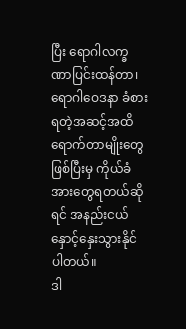ပြီး ရောဂါလက္ခဏာပြင်းထန်တာ၊ ရောဂါဝေဒနာ ခံစားရတဲ့အဆင့်အထိ ရောက်တာမျိုးတွေဖြစ်ပြီးမှ ကိုယ်ခံအားတွေရတယ်ဆိုရင် အနည်းငယ် နှောင့်နှေးသွားနိုင်ပါတယ်။
ဒါ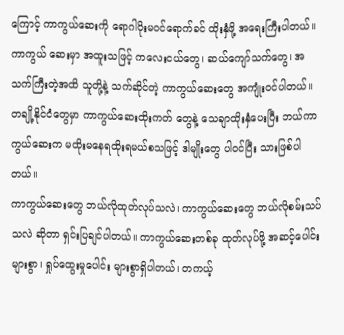ကြောင့် ကာကွယ်ဆေးကို ရောဂါပိုးမဝင်ရောက်ခင် ထိုးနှံဖို့ အရေးကြီးပါတယ်။ ကာကွယ် ဆေးမှာ အထူးသဖြင့် ကလေးငယ်တွေ၊ ဆယ်ကျော်သက်တွေ၊ အသက်ကြီးတဲ့အထိ သူတို့နဲ့ သက်ဆိုင်တဲ့ ကာကွယ်ဆေးတွေ အကျုံးဝင်ပါတယ်။ တချို့နိုင်ငံတွေမှာ ကာကွယ်ဆေးထိုးကတ် တွေနဲ့ သေချာထိုးနှံပေးပြီး ဘယ်ကာကွယ်ဆေးက မထိုးမနေရထိုးရမယ်စသဖြင့် ဒါမျိုးတွေ ပါဝင်ပြီး သားဖြစ်ပါတယ်။
ကာကွယ်ဆေးတွေ ဘယ်လိုထုတ်လုပ်သလဲ၊ ကာကွယ်ဆေးတွေ ဘယ်လိုစမ်းသပ်သလဲ ဆိုတာ ရှင်းပြချင်ပါတယ်။ ကာကွယ်ဆေးတစ်ခု ထုတ်လုပ်ဖို့ အဆင့်ပေါင်းများစွာ၊ ရှုပ်ထွေးမှုပေါင်း များစွာရှိပါတယ်၊ တကယ့်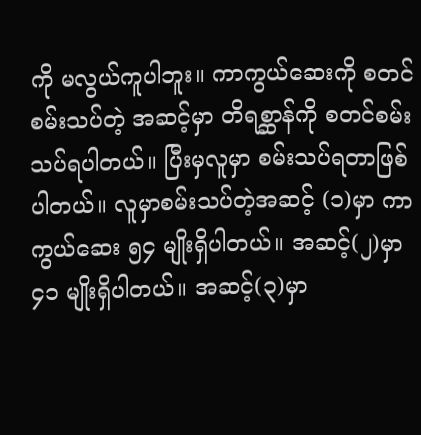ကို မလွယ်ကူပါဘူး။ ကာကွယ်ဆေးကို စတင်စမ်းသပ်တဲ့ အဆင့်မှာ တိရစ္ဆာန်ကို စတင်စမ်းသပ်ရပါတယ်။ ပြီးမှလူမှာ စမ်းသပ်ရတာဖြစ်ပါတယ်။ လူမှာစမ်းသပ်တဲ့အဆင့် (၁)မှာ ကာကွယ်ဆေး ၅၄ မျိုးရှိပါတယ်။ အဆင့်(၂)မှာ ၄၁ မျိုးရှိပါတယ်။ အဆင့်(၃)မှာ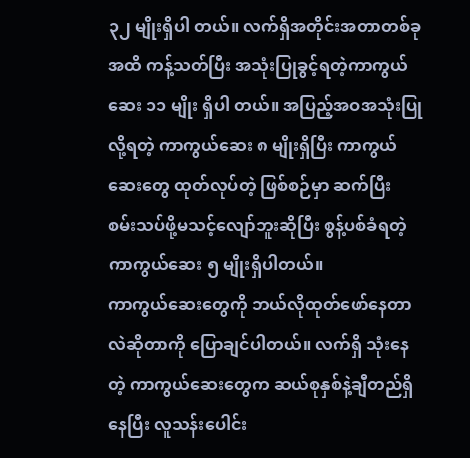၃၂ မျိုးရှိပါ တယ်။ လက်ရှိအတိုင်းအတာတစ်ခုအထိ ကန့်သတ်ပြီး အသုံးပြုခွင့်ရတဲ့ကာကွယ်ဆေး ၁၁ မျိုး ရှိပါ တယ်။ အပြည့်အဝအသုံးပြုလို့ရတဲ့ ကာကွယ်ဆေး ၈ မျိုးရှိပြီး ကာကွယ်ဆေးတွေ ထုတ်လုပ်တဲ့ ဖြစ်စဉ်မှာ ဆက်ပြီး စမ်းသပ်ဖို့မသင့်လျော်ဘူးဆိုပြီး စွန့်ပစ်ခံရတဲ့ ကာကွယ်ဆေး ၅ မျိုးရှိပါတယ်။
ကာကွယ်ဆေးတွေကို ဘယ်လိုထုတ်ဖော်နေတာလဲဆိုတာကို ပြောချင်ပါတယ်။ လက်ရှိ သုံးနေတဲ့ ကာကွယ်ဆေးတွေက ဆယ်စုနှစ်နဲ့ချီတည်ရှိနေပြီး လူသန်းပေါင်း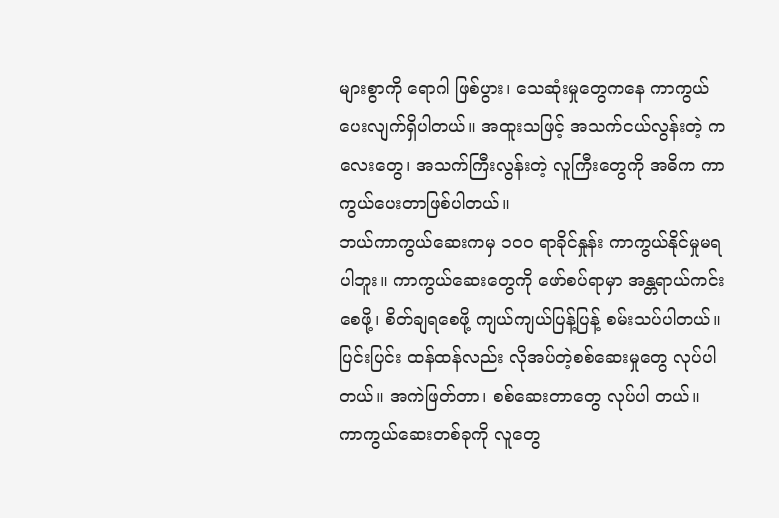များစွာကို ရောဂါ ဖြစ်ပွား၊ သေဆုံးမှုတွေကနေ ကာကွယ်ပေးလျက်ရှိပါတယ်။ အထူးသဖြင့် အသက်ငယ်လွန်းတဲ့ ကလေးတွေ၊ အသက်ကြီးလွန်းတဲ့ လူကြီးတွေကို အဓိက ကာကွယ်ပေးတာဖြစ်ပါတယ်။
ဘယ်ကာကွယ်ဆေးကမှ ၁၀၀ ရာခိုင်နှုန်း ကာကွယ်နိုင်မှုမရပါဘူး။ ကာကွယ်ဆေးတွေကို ဖော်စပ်ရာမှာ အန္တရာယ်ကင်းစေဖို့၊ စိတ်ချရစေဖို့ ကျယ်ကျယ်ပြန့်ပြန့် စမ်းသပ်ပါတယ်။ ပြင်းပြင်း ထန်ထန်လည်း လိုအပ်တဲ့စစ်ဆေးမှုတွေ လုပ်ပါတယ်။ အကဲဖြတ်တာ၊ စစ်ဆေးတာတွေ လုပ်ပါ တယ်။ ကာကွယ်ဆေးတစ်ခုကို လူတွေ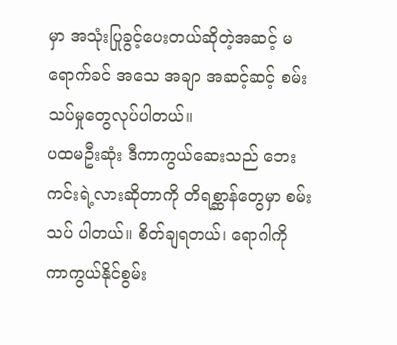မှာ အသုံးပြုခွင့်ပေးတယ်ဆိုတဲ့အဆင့် မရောက်ခင် အသေ အချာ အဆင့်ဆင့် စမ်းသပ်မှုတွေလုပ်ပါတယ်။
ပထမဦးဆုံး ဒီကာကွယ်ဆေးသည် ဘေးကင်းရဲ့လားဆိုတာကို တိရစ္ဆာန်တွေမှာ စမ်းသပ် ပါတယ်။ စိတ်ချရတယ်၊ ရောဂါကို ကာကွယ်နိုင်စွမ်း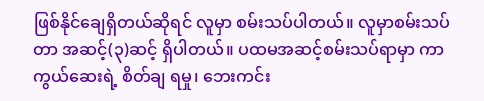ဖြစ်နိုင်ချေရှိတယ်ဆိုရင် လူမှာ စမ်းသပ်ပါတယ်။ လူမှာစမ်းသပ်တာ အဆင့်(၃)ဆင့် ရှိပါတယ်။ ပထမအဆင့်စမ်းသပ်ရာမှာ ကာကွယ်ဆေးရဲ့ စိတ်ချ ရမှု၊ ဘေးကင်း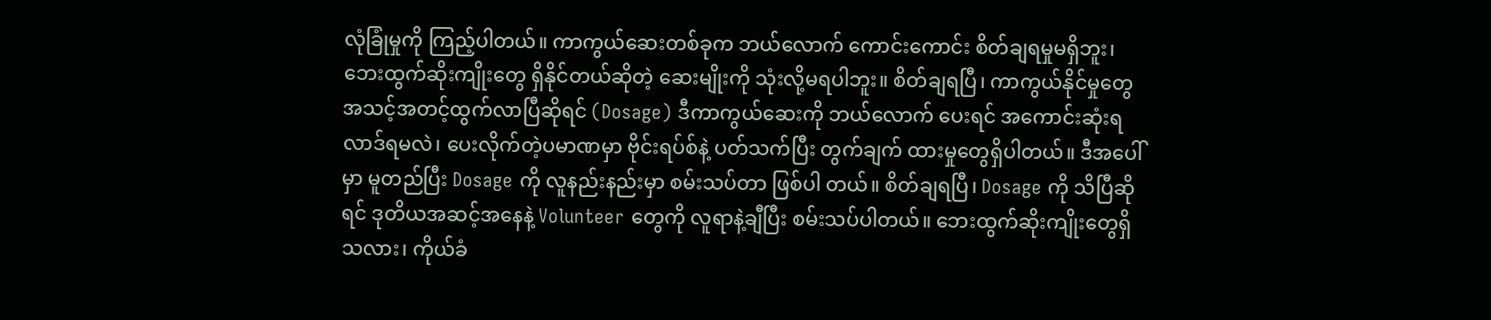လုံခြုံမှုကို ကြည့်ပါတယ်။ ကာကွယ်ဆေးတစ်ခုက ဘယ်လောက် ကောင်းကောင်း စိတ်ချရမှုမရှိဘူး၊ ဘေးထွက်ဆိုးကျိုးတွေ ရှိနိုင်တယ်ဆိုတဲ့ ဆေးမျိုးကို သုံးလို့မရပါဘူး။ စိတ်ချရပြီ၊ ကာကွယ်နိုင်မှုတွေ အသင့်အတင့်ထွက်လာပြီဆိုရင် (Dosage) ဒီကာကွယ်ဆေးကို ဘယ်လောက် ပေးရင် အကောင်းဆုံးရလာဒ်ရမလဲ၊ ပေးလိုက်တဲ့ပမာဏမှာ ဗိုင်းရပ်စ်နဲ့ ပတ်သက်ပြီး တွက်ချက် ထားမှုတွေရှိပါတယ်။ ဒီအပေါ်မှာ မူတည်ပြီး Dosage ကို လူနည်းနည်းမှာ စမ်းသပ်တာ ဖြစ်ပါ တယ်။ စိတ်ချရပြီ၊ Dosage ကို သိပြီဆိုရင် ဒုတိယအဆင့်အနေနဲ့ Volunteer တွေကို လူရာနဲ့ချီပြီး စမ်းသပ်ပါတယ်။ ဘေးထွက်ဆိုးကျိုးတွေရှိသလား၊ ကိုယ်ခံ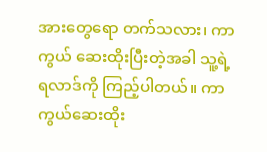အားတွေရော တက်သလား၊ ကာကွယ် ဆေးထိုးပြီးတဲ့အခါ သူ့ရဲ့ရလာဒ်ကို ကြည့်ပါတယ်။ ကာကွယ်ဆေးထိုး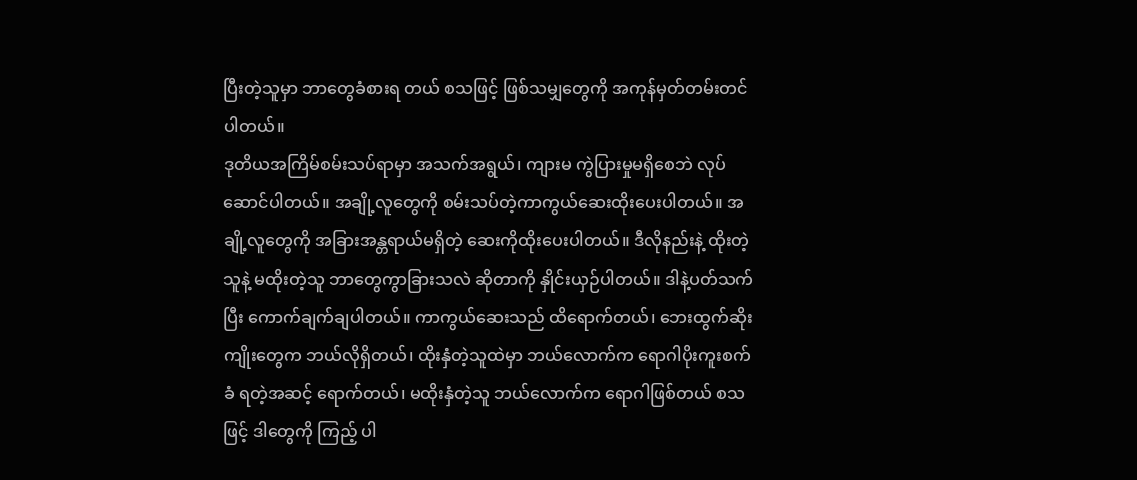ပြီးတဲ့သူမှာ ဘာတွေခံစားရ တယ် စသဖြင့် ဖြစ်သမျှတွေကို အကုန်မှတ်တမ်းတင်ပါတယ်။
ဒုတိယအကြိမ်စမ်းသပ်ရာမှာ အသက်အရွယ်၊ ကျားမ ကွဲပြားမှုမရှိစေဘဲ လုပ်ဆောင်ပါတယ်။ အချို့လူတွေကို စမ်းသပ်တဲ့ကာကွယ်ဆေးထိုးပေးပါတယ်။ အချို့လူတွေကို အခြားအန္တရာယ်မရှိတဲ့ ဆေးကိုထိုးပေးပါတယ်။ ဒီလိုနည်းနဲ့ ထိုးတဲ့သူနဲ့ မထိုးတဲ့သူ ဘာတွေကွာခြားသလဲ ဆိုတာကို နှိုင်းယှဉ်ပါတယ်။ ဒါနဲ့ပတ်သက်ပြီး ကောက်ချက်ချပါတယ်။ ကာကွယ်ဆေးသည် ထိရောက်တယ်၊ ဘေးထွက်ဆိုးကျိုးတွေက ဘယ်လိုရှိတယ်၊ ထိုးနှံတဲ့သူထဲမှာ ဘယ်လောက်က ရောဂါပိုးကူးစက်ခံ ရတဲ့အဆင့် ရောက်တယ်၊ မထိုးနှံတဲ့သူ ဘယ်လောက်က ရောဂါဖြစ်တယ် စသဖြင့် ဒါတွေကို ကြည့် ပါ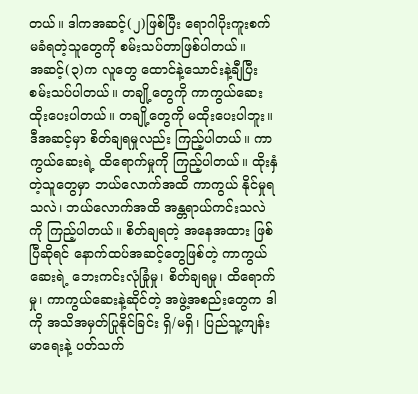တယ်။ ဒါကအဆင့်(၂)ဖြစ်ပြီး ရောဂါပိုးကူးစက်မခံရတဲ့သူတွေကို စမ်းသပ်တာဖြစ်ပါတယ်။
အဆင့်(၃)က လူတွေ ထောင်နဲ့သောင်းနဲ့ချီပြီး စမ်းသပ်ပါတယ်။ တချို့တွေကို ကာကွယ်ဆေး ထိုးပေးပါတယ်။ တချို့တွေကို မထိုးပေးပါဘူး။ ဒီအဆင့်မှာ စိတ်ချရမှုလည်း ကြည့်ပါတယ်။ ကာကွယ်ဆေးရဲ့ ထိရောက်မှုကို ကြည့်ပါတယ်။ ထိုးနှံတဲ့သူတွေမှာ ဘယ်လောက်အထိ ကာကွယ် နိုင်မှုရသလဲ၊ ဘယ်လောက်အထိ အန္တရာယ်ကင်းသလဲကို ကြည့်ပါတယ်။ စိတ်ချရတဲ့ အနေအထား ဖြစ်ပြီဆိုရင် နောက်ထပ်အဆင့်တွေဖြစ်တဲ့ ကာကွယ်ဆေးရဲ့ ဘေးကင်းလုံခြုံမှု၊ စိတ်ချရမှု၊ ထိရောက်မှု၊ ကာကွယ်ဆေးနဲ့ဆိုင်တဲ့ အဖွဲ့အစည်းတွေက ဒါကို အသိအမှတ်ပြုနိုင်ခြင်း ရှိ/မရှိ၊ ပြည်သူ့ကျန်းမာရေးနဲ့ ပတ်သက်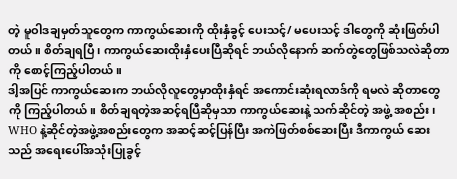တဲ့ မူဝါဒချမှတ်သူတွေက ကာကွယ်ဆေးကို ထိုးနှံခွင့် ပေးသင့်/ မပေးသင့် ဒါတွေကို ဆုံးဖြတ်ပါတယ်။ စိတ်ချရပြီ၊ ကာကွယ်ဆေးထိုးနှံပေးပြီဆိုရင် ဘယ်လိုနောက် ဆက်တွဲတွေဖြစ်သလဲဆိုတာကို စောင့်ကြည့်ပါတယ်။
ဒါ့အပြင် ကာကွယ်ဆေးက ဘယ်လိုလူတွေမှာထိုးနှံရင် အကောင်းဆုံးရလာဒ်ကို ရမလဲ ဆိုတာတွေကို ကြည့်ပါတယ်။ စိတ်ချရတဲ့အဆင့်ရပြီဆိုမှသာ ကာကွယ်ဆေးနဲ့ သက်ဆိုင်တဲ့ အဖွဲ့ အစည်း၊ WHO နဲ့ဆိုင်တဲ့အဖွဲ့အစည်းတွေက အဆင့်ဆင့်ပြန်ပြီး အကဲဖြတ်စစ်ဆေးပြီး ဒီကာကွယ် ဆေးသည် အရေးပေါ်အသုံးပြုခွင့်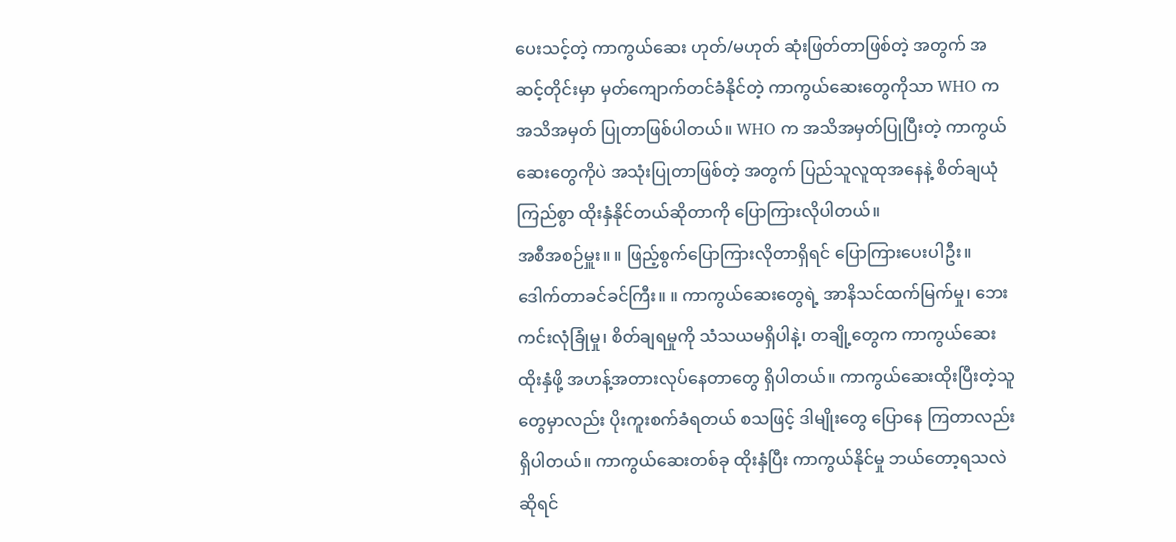ပေးသင့်တဲ့ ကာကွယ်ဆေး ဟုတ်/မဟုတ် ဆုံးဖြတ်တာဖြစ်တဲ့ အတွက် အဆင့်တိုင်းမှာ မှတ်ကျောက်တင်ခံနိုင်တဲ့ ကာကွယ်ဆေးတွေကိုသာ WHO က အသိအမှတ် ပြုတာဖြစ်ပါတယ်။ WHO က အသိအမှတ်ပြုပြီးတဲ့ ကာကွယ်ဆေးတွေကိုပဲ အသုံးပြုတာဖြစ်တဲ့ အတွက် ပြည်သူလူထုအနေနဲ့ စိတ်ချယုံကြည်စွာ ထိုးနှံနိုင်တယ်ဆိုတာကို ပြောကြားလိုပါတယ်။
အစီအစဉ်မှူး။ ။ ဖြည့်စွက်ပြောကြားလိုတာရှိရင် ပြောကြားပေးပါဦး။
ဒေါက်တာခင်ခင်ကြီး။ ။ ကာကွယ်ဆေးတွေရဲ့ အာနိသင်ထက်မြက်မှု၊ ဘေးကင်းလုံခြုံမှု၊ စိတ်ချရမှုကို သံသယမရှိပါနဲ့၊ တချို့တွေက ကာကွယ်ဆေးထိုးနှံဖို့ အဟန့်အတားလုပ်နေတာတွေ ရှိပါတယ်။ ကာကွယ်ဆေးထိုးပြီးတဲ့သူတွေမှာလည်း ပိုးကူးစက်ခံရတယ် စသဖြင့် ဒါမျိုးတွေ ပြောနေ ကြတာလည်းရှိပါတယ်။ ကာကွယ်ဆေးတစ်ခု ထိုးနှံပြီး ကာကွယ်နိုင်မှု ဘယ်တော့ရသလဲ ဆိုရင်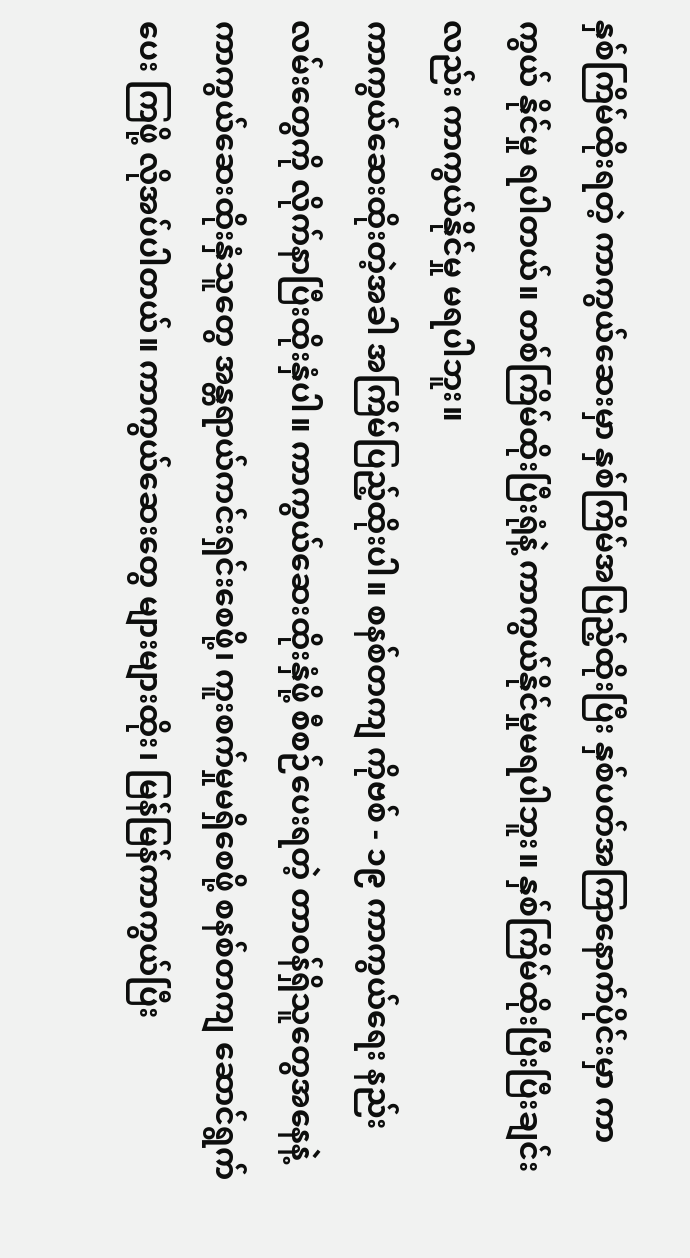နှစ်ကြိမ်ထိုးရတဲ့ ကာကွယ်ဆေးမှာ နှစ်ကြိမ်အပြည့်ထိုးပြီး နှစ်ပတ်အကြာနောက်ပိုင်းမှာ ကာကွယ် နိုင်မှု ရပါတယ်။ တစ်ကြိမ်ထိုးပြီးရုံနဲ့ ကာကွယ်နိုင်မှုမရပါဘူး။ နှစ်ကြိမ်ထိုးပြီးပြီးချင်းလည်း ကာကွယ်နိုင်မှု မရပါဘူး။
ကာကွယ်ဆေးထိုးတဲ့အခါ အကြိမ်ပြည့်ထိုးပါ။ စနစ်တကျ ကိုဗစ် - ၁၉ ကာကွယ်ရေး နည်းလမ်းတွေကို လိုက်နာပြီးထိုးနှံပါ။ ကာကွယ်ဆေးထိုးနှံဖို့ စီစဉ်ပေးရတဲ့ တာဝန်ရှိသူတွေအနေနဲ့ ကာကွယ်ဆေးထိုးနှံသူတွေ အန္တရာယ်ကင်းရှင်းစေဖို့၊ ကူးစက်မှုမရှိစေဖို့ စနစ်တကျ ဆောင်ရွက်ပေး ကြဖို့ လိုအပ်ပါတယ်။ ကာကွယ်ဆေးတွေ များများထိုး၊ မြန်မြန်ကာကွယ်ပြီး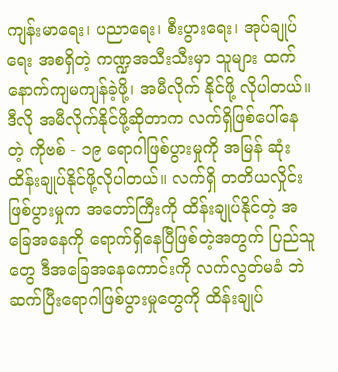ကျန်းမာရေး၊ ပညာရေး၊ စီးပွားရေး၊ အုပ်ချုပ်ရေး အစရှိတဲ့ ကဏ္ဍအသီးသီးမှာ သူများ ထက်နောက်ကျမကျန်ခဲ့ဖို့၊ အမီလိုက် နိုင်ဖို့ လိုပါတယ်။
ဒီလို အမီလိုက်နိုင်ဖို့ဆိုတာက လက်ရှိဖြစ်ပေါ်နေတဲ့ ကိုဗစ် - ၁၉ ရောဂါဖြစ်ပွားမှုကို အမြန် ဆုံး ထိန်းချုပ်နိုင်ဖို့လိုပါတယ်။ လက်ရှိ တတိယလှိုင်းဖြစ်ပွားမှုက အတော်ကြီးကို ထိန်းချုပ်နိုင်တဲ့ အခြေအနေကို ရောက်ရှိနေပြီဖြစ်တဲ့အတွက် ပြည်သူတွေ ဒီအခြေအနေကောင်းကို လက်လွတ်မခံ ဘဲ ဆက်ပြီးရောဂါဖြစ်ပွားမှုတွေကို ထိန်းချုပ်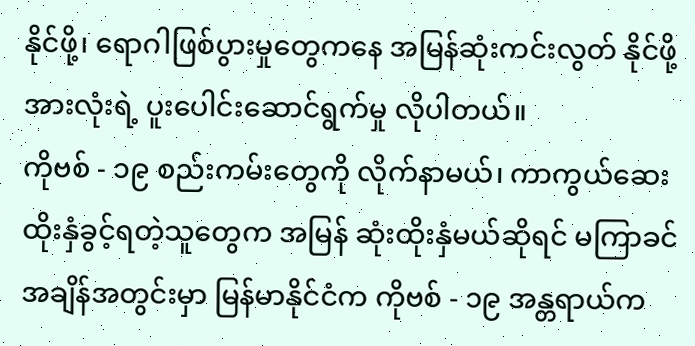နိုင်ဖို့၊ ရောဂါဖြစ်ပွားမှုတွေကနေ အမြန်ဆုံးကင်းလွတ် နိုင်ဖို့ အားလုံးရဲ့ ပူးပေါင်းဆောင်ရွက်မှု လိုပါတယ်။
ကိုဗစ် - ၁၉ စည်းကမ်းတွေကို လိုက်နာမယ်၊ ကာကွယ်ဆေး ထိုးနှံခွင့်ရတဲ့သူတွေက အမြန် ဆုံးထိုးနှံမယ်ဆိုရင် မကြာခင်အချိန်အတွင်းမှာ မြန်မာနိုင်ငံက ကိုဗစ် - ၁၉ အန္တရာယ်က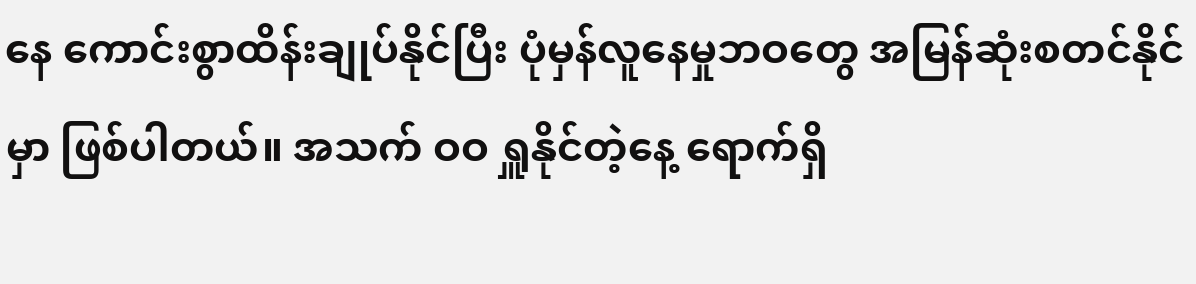နေ ကောင်းစွာထိန်းချုပ်နိုင်ပြီး ပုံမှန်လူနေမှုဘဝတွေ အမြန်ဆုံးစတင်နိုင်မှာ ဖြစ်ပါတယ်။ အသက် ဝဝ ရှူနိုင်တဲ့နေ့ ရောက်ရှိ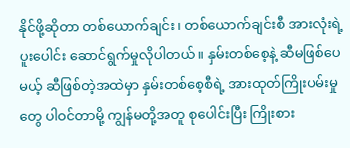နိုင်ဖို့ဆိုတာ တစ်ယောက်ချင်း၊ တစ်ယောက်ချင်းစီ အားလုံးရဲ့ ပူးပေါင်း ဆောင်ရွက်မှုလိုပါတယ်။ နှမ်းတစ်စေ့နဲ့ ဆီမဖြစ်ပေမယ့် ဆီဖြစ်တဲ့အထဲမှာ နှမ်းတစ်စေ့စီရဲ့ အားထုတ်ကြိုးပမ်းမှုတွေ ပါဝင်တာမို့ ကျွန်မတို့အတူ စုပေါင်းပြီး ကြိုးစား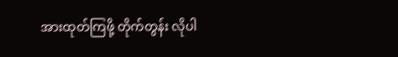အားထုတ်ကြဖို့ တိုက်တွန်း လိုပါ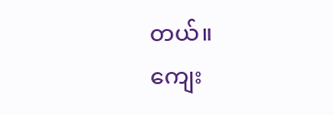တယ်။
ကျေး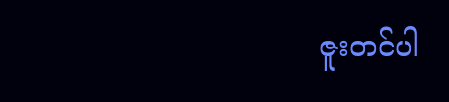ဇူးတင်ပါ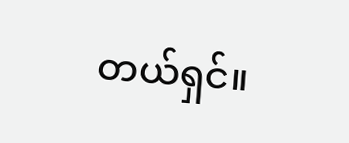တယ်ရှင်။